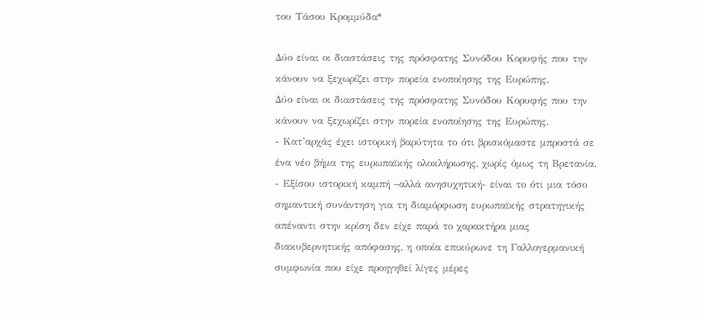του Τάσου Κρομμύδα*

Δύο είναι οι διαστάσεις της πρόσφατης Συνόδου Κορυφής που την κάνουν να ξεχωρίζει στην πορεία ενοποίησης της Ευρώπης.
Δύο είναι οι διαστάσεις της πρόσφατης Συνόδου Κορυφής που την κάνουν να ξεχωρίζει στην πορεία ενοποίησης της Ευρώπης.
- Κατ’αρχάς έχει ιστορική βαρύτητα το ότι βρισκόμαστε μπροστά σε ένα νέο βήμα της ευρωπαϊκής ολοκλήρωσης, χωρίς όμως τη Βρετανία.
- Εξίσου ιστορική καμπή –αλλά ανησυχητική- είναι το ότι μια τόσο σημαντική συνάντηση για τη διαμόρφωση ευρωπαϊκής στρατηγικής απέναντι στην κρίση δεν είχε παρά το χαρακτήρα μιας διακυβερνητικής απόφασης, η οποία επικύρωνε τη Γαλλογερμανική συμφωνία που είχε προηγηθεί λίγες μέρες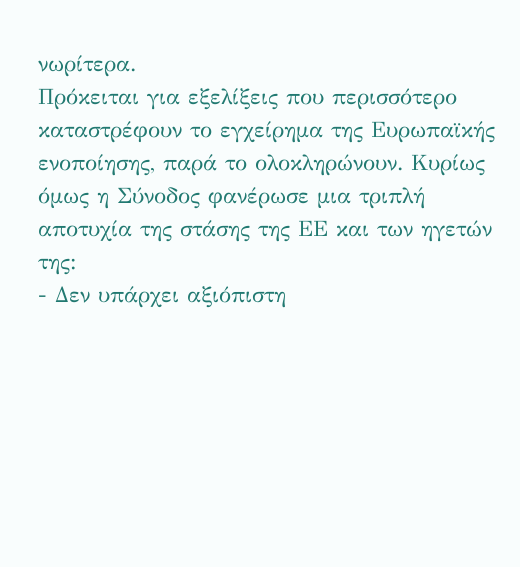νωρίτερα.
Πρόκειται για εξελίξεις που περισσότερο καταστρέφουν το εγχείρημα της Ευρωπαϊκής ενοποίησης, παρά το ολοκληρώνουν. Κυρίως όμως η Σύνοδος φανέρωσε μια τριπλή αποτυχία της στάσης της ΕΕ και των ηγετών της:
- Δεν υπάρχει αξιόπιστη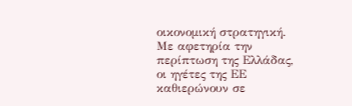οικονομική στρατηγική. Με αφετηρία την περίπτωση της Ελλάδας, οι ηγέτες της ΕΕ καθιερώνουν σε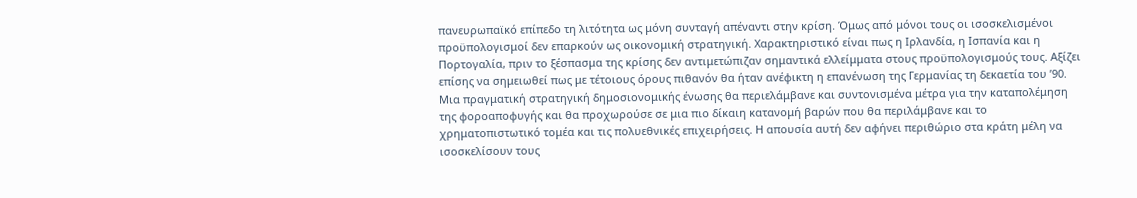πανευρωπαϊκό επίπεδο τη λιτότητα ως μόνη συνταγή απέναντι στην κρίση. Όμως από μόνοι τους οι ισοσκελισμένοι προϋπολογισμοί δεν επαρκούν ως οικονομική στρατηγική. Χαρακτηριστικό είναι πως η Ιρλανδία, η Ισπανία και η Πορτογαλία, πριν το ξέσπασμα της κρίσης δεν αντιμετώπιζαν σημαντικά ελλείμματα στους προϋπολογισμούς τους. Αξίζει επίσης να σημειωθεί πως με τέτοιους όρους πιθανόν θα ήταν ανέφικτη η επανένωση της Γερμανίας τη δεκαετία του ’90. Μια πραγματική στρατηγική δημοσιονομικής ένωσης θα περιελάμβανε και συντονισμένα μέτρα για την καταπολέμηση της φοροαποφυγής και θα προχωρούσε σε μια πιο δίκαιη κατανομή βαρών που θα περιλάμβανε και το χρηματοπιστωτικό τομέα και τις πολυεθνικές επιχειρήσεις. Η απουσία αυτή δεν αφήνει περιθώριο στα κράτη μέλη να ισοσκελίσουν τους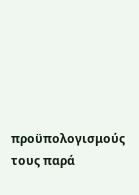προϋπολογισμούς τους παρά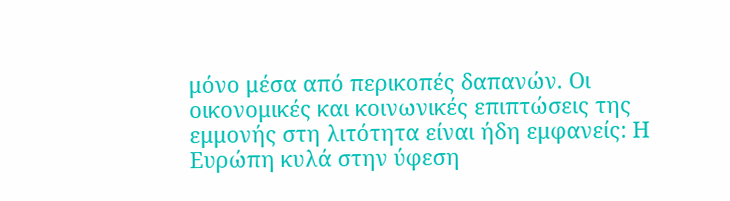μόνο μέσα από περικοπές δαπανών. Οι οικονομικές και κοινωνικές επιπτώσεις της εμμονής στη λιτότητα είναι ήδη εμφανείς: Η Ευρώπη κυλά στην ύφεση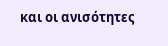και οι ανισότητες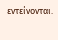εντείνονται.